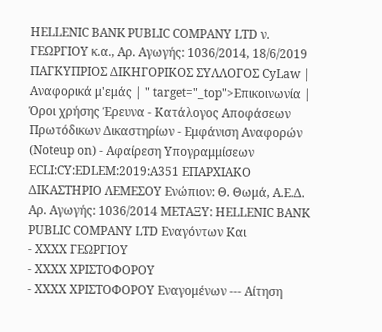HELLENIC BANK PUBLIC COMPANY LTD ν. ΓΕΩΡΓΙΟΥ κ.α., Αρ. Αγωγής: 1036/2014, 18/6/2019 ΠΑΓΚΥΠΡΙΟΣ ΔΙΚΗΓΟΡΙΚΟΣ ΣΥΛΛΟΓΟΣ CyLaw | Αναφορικά μ'εμάς | " target="_top">Επικοινωνία | Όροι χρήσης Έρευνα - Κατάλογος Αποφάσεων Πρωτόδικων Δικαστηρίων - Εμφάνιση Αναφορών (Noteup on) - Αφαίρεση Υπογραμμίσεων ECLI:CY:EDLEM:2019:A351 ΕΠΑΡΧΙΑΚΟ ΔΙΚΑΣΤΗΡΙΟ ΛΕΜΕΣΟΥ Ενώπιον: Θ. Θωμά, Α.Ε.Δ. Αρ. Αγωγής: 1036/2014 ΜΕΤΑΞΥ: HELLENIC BANK PUBLIC COMPANY LTD Εναγόντων Και
- XXXX ΓΕΩΡΓΙΟΥ
- XXXX ΧΡΙΣΤΟΦΟΡΟΥ
- XXXX ΧΡΙΣΤΟΦΟΡΟΥ Εναγομένων --- Αίτηση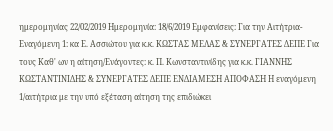ημερομηνίας 22/02/2019 Ημερομηνία: 18/6/2019 Εμφανίσεις: Για την Αιτήτρια-Εναγόμενη 1: κα Ε. Ασσιώτου για κ.κ. ΚΩΣΤΑΣ ΜΕΛΑΣ & ΣΥΝΕΡΓΑΤΕΣ ΔΕΠΕ Για τους Καθ' ων η αίτηση/Ενάγοντες: κ. Π. Κωνσταντινίδης για κ.κ. ΓΙΑΝΝΗΣ ΚΩΣΤΑΝΤΙΝΙΔΗΣ & ΣΥΝΕΡΓΑΤΕΣ ΔΕΠΕ ΕΝΔΙΑΜΕΣΗ ΑΠΟΦΑΣΗ Η εναγόμενη 1/αιτήτρια με την υπό εξέταση αίτηση της επιδιώκει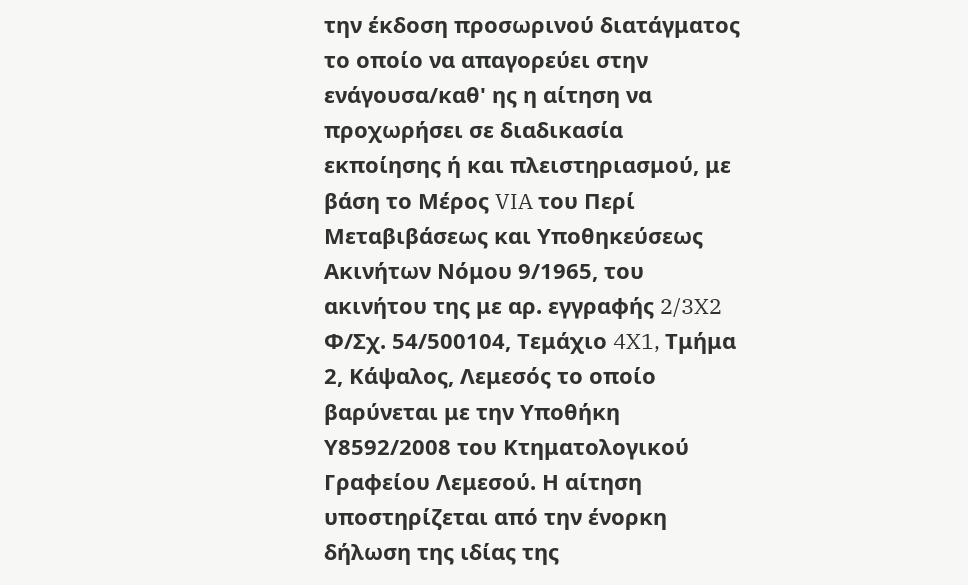την έκδοση προσωρινού διατάγματος το οποίο να απαγορεύει στην ενάγουσα/καθ' ης η αίτηση να προχωρήσει σε διαδικασία εκποίησης ή και πλειστηριασμού, με βάση το Μέρος VIA του Περί Μεταβιβάσεως και Υποθηκεύσεως Ακινήτων Νόμου 9/1965, του ακινήτου της με αρ. εγγραφής 2/3X2 Φ/Σχ. 54/500104, Τεμάχιο 4X1, Τμήμα 2, Κάψαλος, Λεμεσός το οποίο βαρύνεται με την Υποθήκη Υ8592/2008 του Κτηματολογικού Γραφείου Λεμεσού. Η αίτηση υποστηρίζεται από την ένορκη δήλωση της ιδίας της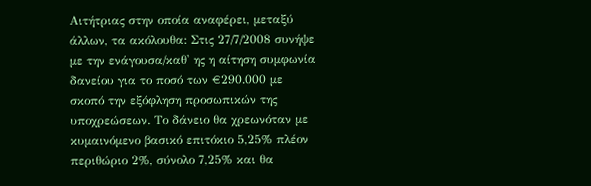Αιτήτριας στην οποία αναφέρει, μεταξύ άλλων, τα ακόλουθα: Στις 27/7/2008 συνήψε με την ενάγουσα/καθ' ης η αίτηση συμφωνία δανείου για το ποσό των €290.000 με σκοπό την εξόφληση προσωπικών της υποχρεώσεων. Το δάνειο θα χρεωνόταν με κυμαινόμενο βασικό επιτόκιο 5,25% πλέον περιθώριο 2%, σύνολο 7,25% και θα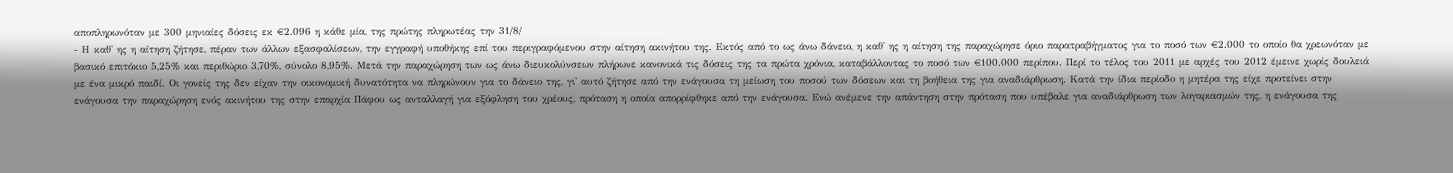αποπληρωνόταν με 300 μηνιαίες δόσεις εκ €2.096 η κάθε μία, της πρώτης πληρωτέας την 31/8/
- Η καθ' ης η αίτηση ζήτησε, πέραν των άλλων εξασφαλίσεων, την εγγραφή υποθήκης επί του περιγραφόμενου στην αίτηση ακινήτου της. Εκτός από το ως άνω δάνειο, η καθ' ης η αίτηση της παραχώρησε όριο παρατραβήγματος για το ποσό των €2.000 το οποίο θα χρεωνόταν με βασικό επιτόκιο 5,25% και περιθώριο 3,70%, σύνολο 8,95%. Μετά την παραχώρηση των ως άνω διευκολύνσεων πλήρωνε κανονικά τις δόσεις της τα πρώτα χρόνια, καταβάλλοντας το ποσό των €100.000 περίπου. Περί το τέλος του 2011 με αρχές του 2012 έμεινε χωρίς δουλειά με ένα μικρό παιδί. Οι γονείς της δεν είχαν την οικονομική δυνατότητα να πληρώνουν για το δάνειο της, γι' αυτό ζήτησε από την ενάγουσα τη μείωση του ποσού των δόσεων και τη βοήθεια της για αναδιάρθρωση. Κατά την ίδια περίοδο η μητέρα της είχε προτείνει στην ενάγουσα την παραχώρηση ενός ακινήτου της στην επαρχία Πάφου ως ανταλλαγή για εξόφληση του χρέους, πρόταση η οποία απορρίφθηκε από την ενάγουσα. Ενώ ανέμενε την απάντηση στην πρόταση που υπέβαλε για αναδιάρθρωση των λογαριασμών της, η ενάγουσα της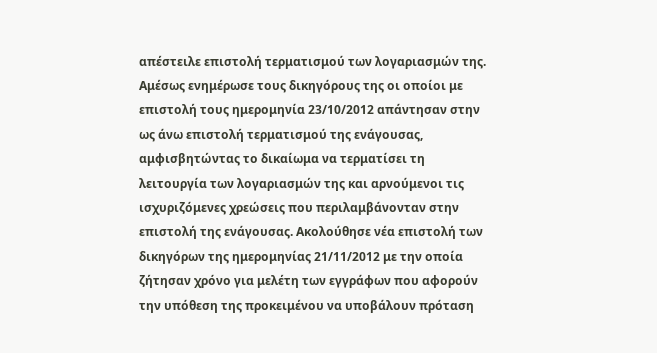απέστειλε επιστολή τερματισμού των λογαριασμών της. Αμέσως ενημέρωσε τους δικηγόρους της οι οποίοι με επιστολή τους ημερομηνία 23/10/2012 απάντησαν στην ως άνω επιστολή τερματισμού της ενάγουσας, αμφισβητώντας το δικαίωμα να τερματίσει τη λειτουργία των λογαριασμών της και αρνούμενοι τις ισχυριζόμενες χρεώσεις που περιλαμβάνονταν στην επιστολή της ενάγουσας. Ακολούθησε νέα επιστολή των δικηγόρων της ημερομηνίας 21/11/2012 με την οποία ζήτησαν χρόνο για μελέτη των εγγράφων που αφορούν την υπόθεση της προκειμένου να υποβάλουν πρόταση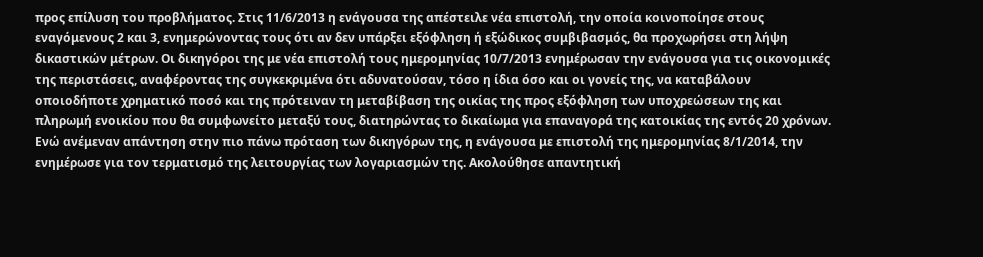προς επίλυση του προβλήματος. Στις 11/6/2013 η ενάγουσα της απέστειλε νέα επιστολή, την οποία κοινοποίησε στους εναγόμενους 2 και 3, ενημερώνοντας τους ότι αν δεν υπάρξει εξόφληση ή εξώδικος συμβιβασμός, θα προχωρήσει στη λήψη δικαστικών μέτρων. Οι δικηγόροι της με νέα επιστολή τους ημερομηνίας 10/7/2013 ενημέρωσαν την ενάγουσα για τις οικονομικές της περιστάσεις, αναφέροντας της συγκεκριμένα ότι αδυνατούσαν, τόσο η ίδια όσο και οι γονείς της, να καταβάλουν οποιοδήποτε χρηματικό ποσό και της πρότειναν τη μεταβίβαση της οικίας της προς εξόφληση των υποχρεώσεων της και πληρωμή ενοικίου που θα συμφωνείτο μεταξύ τους, διατηρώντας το δικαίωμα για επαναγορά της κατοικίας της εντός 20 χρόνων. Ενώ ανέμεναν απάντηση στην πιο πάνω πρόταση των δικηγόρων της, η ενάγουσα με επιστολή της ημερομηνίας 8/1/2014, την ενημέρωσε για τον τερματισμό της λειτουργίας των λογαριασμών της. Ακολούθησε απαντητική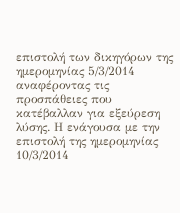επιστολή των δικηγόρων της ημερομηνίας 5/3/2014 αναφέροντας τις προσπάθειες που κατέβαλλαν για εξεύρεση λύσης. Η ενάγουσα με την επιστολή της ημερομηνίας 10/3/2014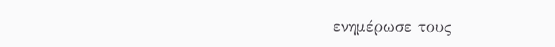ενημέρωσε τους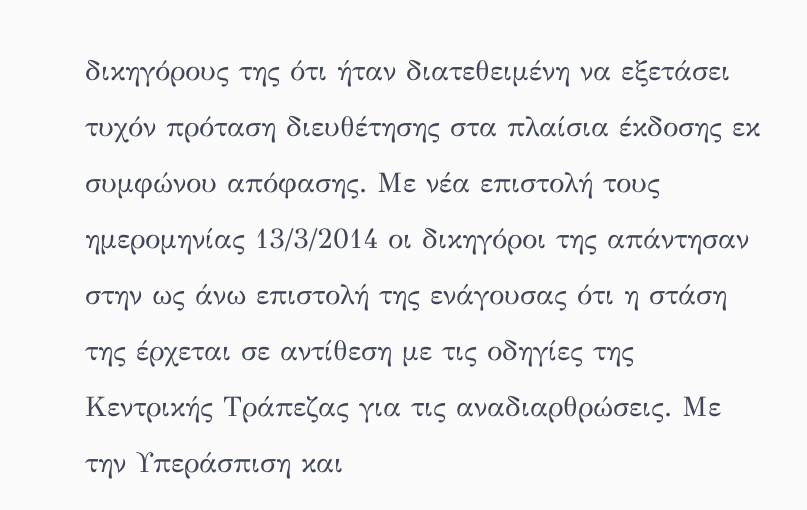δικηγόρους της ότι ήταν διατεθειμένη να εξετάσει τυχόν πρόταση διευθέτησης στα πλαίσια έκδοσης εκ συμφώνου απόφασης. Με νέα επιστολή τους ημερομηνίας 13/3/2014 οι δικηγόροι της απάντησαν στην ως άνω επιστολή της ενάγουσας ότι η στάση της έρχεται σε αντίθεση με τις οδηγίες της Κεντρικής Τράπεζας για τις αναδιαρθρώσεις. Με την Υπεράσπιση και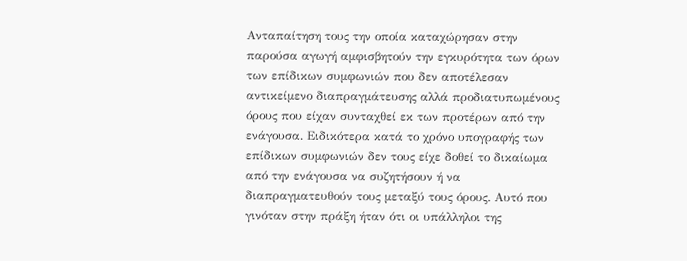Ανταπαίτηση τους την οποία καταχώρησαν στην παρούσα αγωγή αμφισβητούν την εγκυρότητα των όρων των επίδικων συμφωνιών που δεν αποτέλεσαν αντικείμενο διαπραγμάτευσης αλλά προδιατυπωμένους όρους που είχαν συνταχθεί εκ των προτέρων από την ενάγουσα. Ειδικότερα κατά το χρόνο υπογραφής των επίδικων συμφωνιών δεν τους είχε δοθεί το δικαίωμα από την ενάγουσα να συζητήσουν ή να διαπραγματευθούν τους μεταξύ τους όρους. Αυτό που γινόταν στην πράξη ήταν ότι οι υπάλληλοι της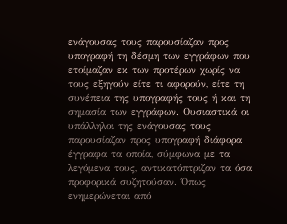ενάγουσας τους παρουσίαζαν προς υπογραφή τη δέσμη των εγγράφων που ετοίμαζαν εκ των προτέρων χωρίς να τους εξηγούν είτε τι αφορούν, είτε τη συνέπεια της υπογραφής τους ή και τη σημασία των εγγράφων. Ουσιαστικά οι υπάλληλοι της ενάγουσας τους παρουσίαζαν προς υπογραφή διάφορα έγγραφα τα οποία, σύμφωνα με τα λεγόμενα τους, αντικατόπτριζαν τα όσα προφορικά συζητούσαν. Όπως ενημερώνεται από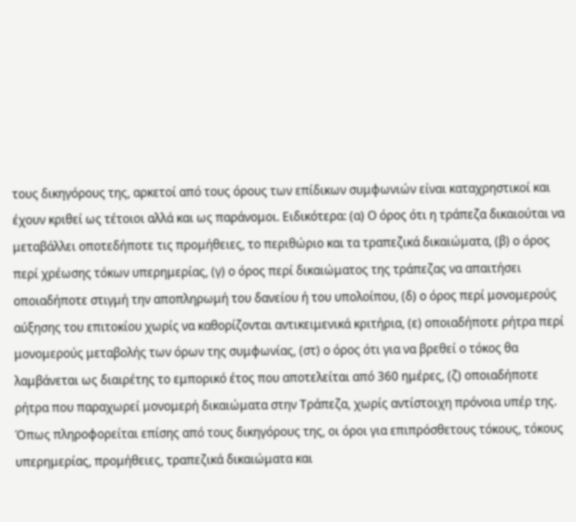τους δικηγόρους της, αρκετοί από τους όρους των επίδικων συμφωνιών είναι καταχρηστικοί και έχουν κριθεί ως τέτοιοι αλλά και ως παράνομοι. Ειδικότερα: (α) Ο όρος ότι η τράπεζα δικαιούται να μεταβάλλει οποτεδήποτε τις προμήθειες, το περιθώριο και τα τραπεζικά δικαιώματα, (β) ο όρος περί χρέωσης τόκων υπερημερίας, (γ) ο όρος περί δικαιώματος της τράπεζας να απαιτήσει οποιαδήποτε στιγμή την αποπληρωμή του δανείου ή του υπολοίπου, (δ) ο όρος περί μονομερούς αύξησης του επιτοκίου χωρίς να καθορίζονται αντικειμενικά κριτήρια, (ε) οποιαδήποτε ρήτρα περί μονομερούς μεταβολής των όρων της συμφωνίας, (στ) ο όρος ότι για να βρεθεί ο τόκος θα λαμβάνεται ως διαιρέτης το εμπορικό έτος που αποτελείται από 360 ημέρες, (ζ) οποιαδήποτε ρήτρα που παραχωρεί μονομερή δικαιώματα στην Τράπεζα, χωρίς αντίστοιχη πρόνοια υπέρ της. Όπως πληροφορείται επίσης από τους δικηγόρους της, οι όροι για επιπρόσθετους τόκους, τόκους υπερημερίας, προμήθειες, τραπεζικά δικαιώματα και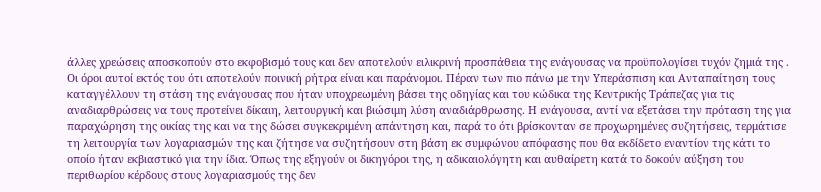άλλες χρεώσεις αποσκοπούν στο εκφοβισμό τους και δεν αποτελούν ειλικρινή προσπάθεια της ενάγουσας να προϋπολογίσει τυχόν ζημιά της . Οι όροι αυτοί εκτός του ότι αποτελούν ποινική ρήτρα είναι και παράνομοι. Πέραν των πιο πάνω με την Υπεράσπιση και Ανταπαίτηση τους καταγγέλλουν τη στάση της ενάγουσας που ήταν υποχρεωμένη βάσει της οδηγίας και του κώδικα της Κεντρικής Τράπεζας για τις αναδιαρθρώσεις να τους προτείνει δίκαιη, λειτουργική και βιώσιμη λύση αναδιάρθρωσης. Η ενάγουσα, αντί να εξετάσει την πρόταση της για παραχώρηση της οικίας της και να της δώσει συγκεκριμένη απάντηση και, παρά το ότι βρίσκονταν σε προχωρημένες συζητήσεις, τερμάτισε τη λειτουργία των λογαριασμών της και ζήτησε να συζητήσουν στη βάση εκ συμφώνου απόφασης που θα εκδίδετο εναντίον της κάτι το οποίο ήταν εκβιαστικό για την ίδια. Όπως της εξηγούν οι δικηγόροι της, η αδικαιολόγητη και αυθαίρετη κατά το δοκούν αύξηση του περιθωρίου κέρδους στους λογαριασμούς της δεν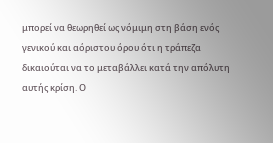μπορεί να θεωρηθεί ως νόμιμη στη βάση ενός γενικού και αόριστου όρου ότι η τράπεζα δικαιούται να το μεταβάλλει κατά την απόλυτη αυτής κρίση. Ο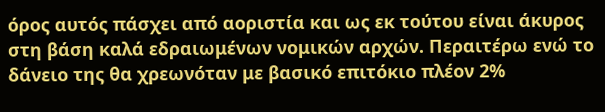όρος αυτός πάσχει από αοριστία και ως εκ τούτου είναι άκυρος στη βάση καλά εδραιωμένων νομικών αρχών. Περαιτέρω ενώ το δάνειο της θα χρεωνόταν με βασικό επιτόκιο πλέον 2%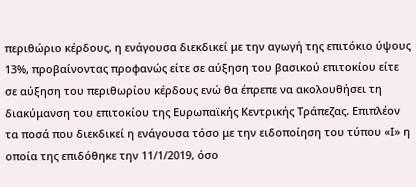περιθώριο κέρδους, η ενάγουσα διεκδικεί με την αγωγή της επιτόκιο ύψους 13%, προβαίνοντας προφανώς είτε σε αύξηση του βασικού επιτοκίου είτε σε αύξηση του περιθωρίου κέρδους ενώ θα έπρεπε να ακολουθήσει τη διακύμανση του επιτοκίου της Ευρωπαϊκής Κεντρικής Τράπεζας. Επιπλέον τα ποσά που διεκδικεί η ενάγουσα τόσο με την ειδοποίηση του τύπου «Ι» η οποία της επιδόθηκε την 11/1/2019, όσο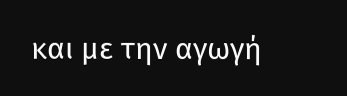και με την αγωγή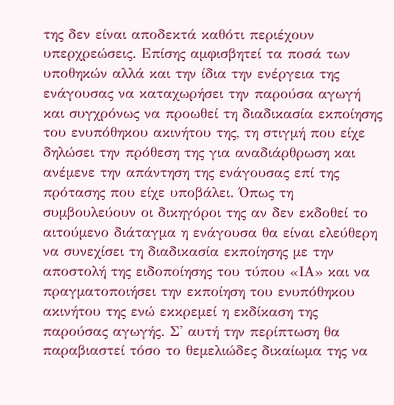της δεν είναι αποδεκτά καθότι περιέχουν υπερχρεώσεις. Επίσης αμφισβητεί τα ποσά των υποθηκών αλλά και την ίδια την ενέργεια της ενάγουσας να καταχωρήσει την παρούσα αγωγή και συγχρόνως να προωθεί τη διαδικασία εκποίησης του ενυπόθηκου ακινήτου της, τη στιγμή που είχε δηλώσει την πρόθεση της για αναδιάρθρωση και ανέμενε την απάντηση της ενάγουσας επί της πρότασης που είχε υποβάλει. Όπως τη συμβουλεύουν οι δικηγόροι της αν δεν εκδοθεί το αιτούμενο διάταγμα η ενάγουσα θα είναι ελεύθερη να συνεχίσει τη διαδικασία εκποίησης με την αποστολή της ειδοποίησης του τύπου «ΙΑ» και να πραγματοποιήσει την εκποίηση του ενυπόθηκου ακινήτου της ενώ εκκρεμεί η εκδίκαση της παρούσας αγωγής. Σ' αυτή την περίπτωση θα παραβιαστεί τόσο το θεμελιώδες δικαίωμα της να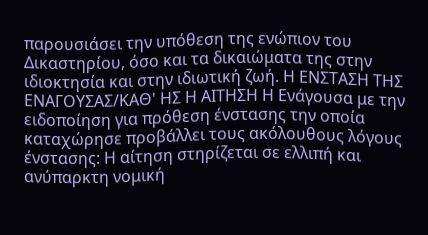παρουσιάσει την υπόθεση της ενώπιον του Δικαστηρίου, όσο και τα δικαιώματα της στην ιδιοκτησία και στην ιδιωτική ζωή. Η ΕΝΣΤΑΣΗ ΤΗΣ ΕΝΑΓΟΥΣΑΣ/ΚΑΘ' ΗΣ Η ΑΙΤΗΣΗ Η Ενάγουσα με την ειδοποίηση για πρόθεση ένστασης την οποία καταχώρησε προβάλλει τους ακόλουθους λόγους ένστασης: Η αίτηση στηρίζεται σε ελλιπή και ανύπαρκτη νομική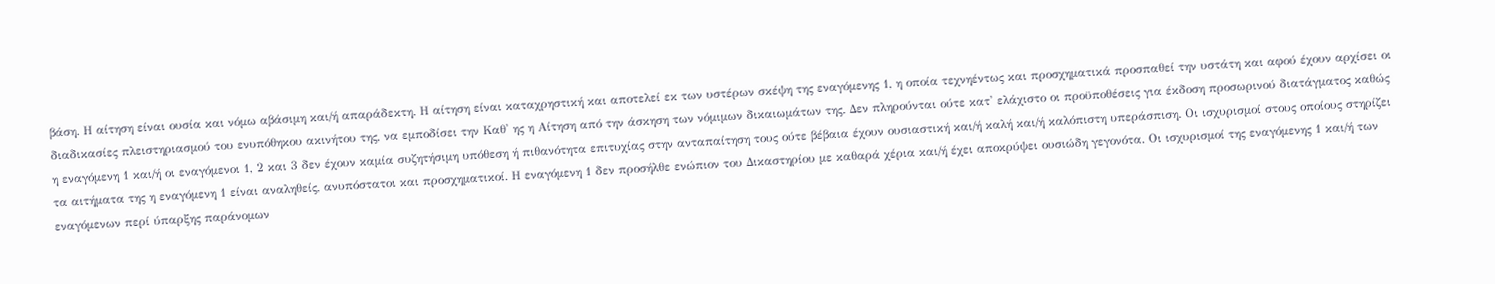βάση. Η αίτηση είναι ουσία και νόμω αβάσιμη και/ή απαράδεκτη. Η αίτηση είναι καταχρηστική και αποτελεί εκ των υστέρων σκέψη της εναγόμενης 1, η οποία τεχνηέντως και προσχηματικά προσπαθεί την υστάτη και αφού έχουν αρχίσει οι διαδικασίες πλειστηριασμού του ενυπόθηκου ακινήτου της, να εμποδίσει την Καθ' ης η Αίτηση από την άσκηση των νόμιμων δικαιωμάτων της. Δεν πληρούνται ούτε κατ' ελάχιστο οι προϋποθέσεις για έκδοση προσωρινού διατάγματος καθώς η εναγόμενη 1 και/ή οι εναγόμενοι 1, 2 και 3 δεν έχουν καμία συζητήσιμη υπόθεση ή πιθανότητα επιτυχίας στην ανταπαίτηση τους ούτε βέβαια έχουν ουσιαστική και/ή καλή και/ή καλόπιστη υπεράσπιση. Οι ισχυρισμοί στους οποίους στηρίζει τα αιτήματα της η εναγόμενη 1 είναι αναληθείς, ανυπόστατοι και προσχηματικοί. Η εναγόμενη 1 δεν προσήλθε ενώπιον του Δικαστηρίου με καθαρά χέρια και/ή έχει αποκρύψει ουσιώδη γεγονότα. Οι ισχυρισμοί της εναγόμενης 1 και/ή των εναγόμενων περί ύπαρξης παράνομων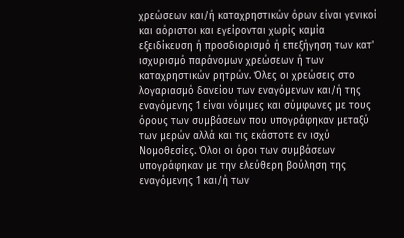χρεώσεων και/ή καταχρηστικών όρων είναι γενικοί και αόριστοι και εγείρονται χωρίς καμία εξειδίκευση ή προσδιορισμό ή επεξήγηση των κατ' ισχυρισμό παράνομων χρεώσεων ή των καταχρηστικών ρητρών. Όλες οι χρεώσεις στο λογαριασμό δανείου των εναγόμενων και/ή της εναγόμενης 1 είναι νόμιμες και σύμφωνες με τους όρους των συμβάσεων που υπογράφηκαν μεταξύ των μερών αλλά και τις εκάστοτε εν ισχύ Νομοθεσίες. Όλοι οι όροι των συμβάσεων υπογράφηκαν με την ελεύθερη βούληση της εναγόμενης 1 και/ή των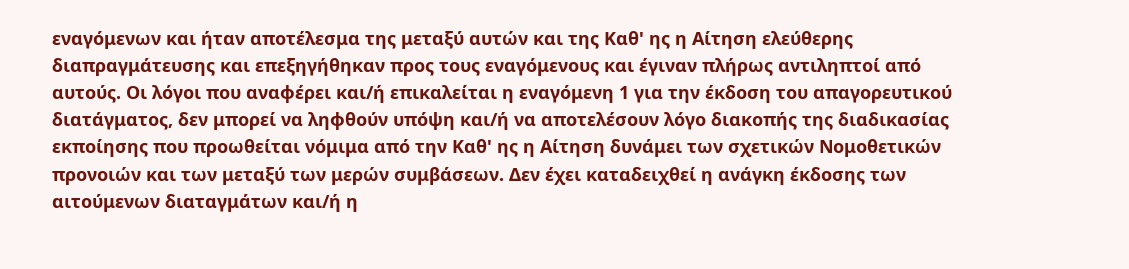εναγόμενων και ήταν αποτέλεσμα της μεταξύ αυτών και της Καθ' ης η Αίτηση ελεύθερης διαπραγμάτευσης και επεξηγήθηκαν προς τους εναγόμενους και έγιναν πλήρως αντιληπτοί από αυτούς. Οι λόγοι που αναφέρει και/ή επικαλείται η εναγόμενη 1 για την έκδοση του απαγορευτικού διατάγματος, δεν μπορεί να ληφθούν υπόψη και/ή να αποτελέσουν λόγο διακοπής της διαδικασίας εκποίησης που προωθείται νόμιμα από την Καθ' ης η Αίτηση δυνάμει των σχετικών Νομοθετικών προνοιών και των μεταξύ των μερών συμβάσεων. Δεν έχει καταδειχθεί η ανάγκη έκδοσης των αιτούμενων διαταγμάτων και/ή η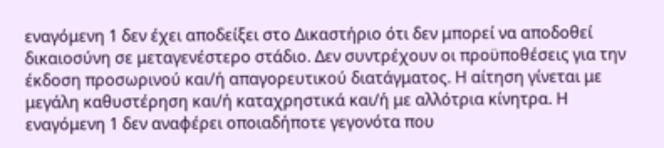εναγόμενη 1 δεν έχει αποδείξει στο Δικαστήριο ότι δεν μπορεί να αποδοθεί δικαιοσύνη σε μεταγενέστερο στάδιο. Δεν συντρέχουν οι προϋποθέσεις για την έκδοση προσωρινού και/ή απαγορευτικού διατάγματος. Η αίτηση γίνεται με μεγάλη καθυστέρηση και/ή καταχρηστικά και/ή με αλλότρια κίνητρα. Η εναγόμενη 1 δεν αναφέρει οποιαδήποτε γεγονότα που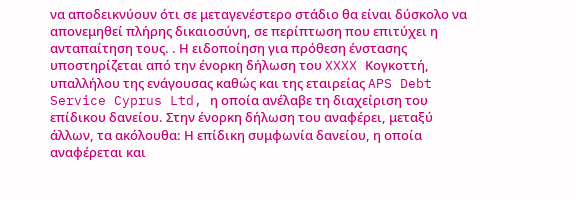να αποδεικνύουν ότι σε μεταγενέστερο στάδιο θα είναι δύσκολο να απονεμηθεί πλήρης δικαιοσύνη, σε περίπτωση που επιτύχει η ανταπαίτηση τους. . Η ειδοποίηση για πρόθεση ένστασης υποστηρίζεται από την ένορκη δήλωση του XXXX Κογκοττή, υπαλλήλου της ενάγουσας καθώς και της εταιρείας APS Debt Service Cyprus Ltd, η οποία ανέλαβε τη διαχείριση του επίδικου δανείου. Στην ένορκη δήλωση του αναφέρει, μεταξύ άλλων, τα ακόλουθα: Η επίδικη συμφωνία δανείου, η οποία αναφέρεται και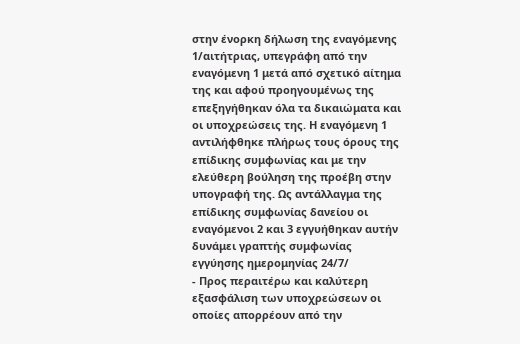στην ένορκη δήλωση της εναγόμενης 1/αιτήτριας, υπεγράφη από την εναγόμενη 1 μετά από σχετικό αίτημα της και αφού προηγουμένως της επεξηγήθηκαν όλα τα δικαιώματα και οι υποχρεώσεις της. Η εναγόμενη 1 αντιλήφθηκε πλήρως τους όρους της επίδικης συμφωνίας και με την ελεύθερη βούληση της προέβη στην υπογραφή της. Ως αντάλλαγμα της επίδικης συμφωνίας δανείου οι εναγόμενοι 2 και 3 εγγυήθηκαν αυτήν δυνάμει γραπτής συμφωνίας εγγύησης ημερομηνίας 24/7/
- Προς περαιτέρω και καλύτερη εξασφάλιση των υποχρεώσεων οι οποίες απορρέουν από την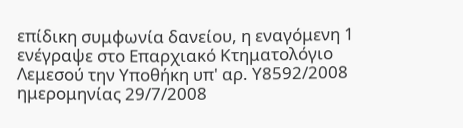επίδικη συμφωνία δανείου, η εναγόμενη 1 ενέγραψε στο Επαρχιακό Κτηματολόγιο Λεμεσού την Υποθήκη υπ' αρ. Υ8592/2008 ημερομηνίας 29/7/2008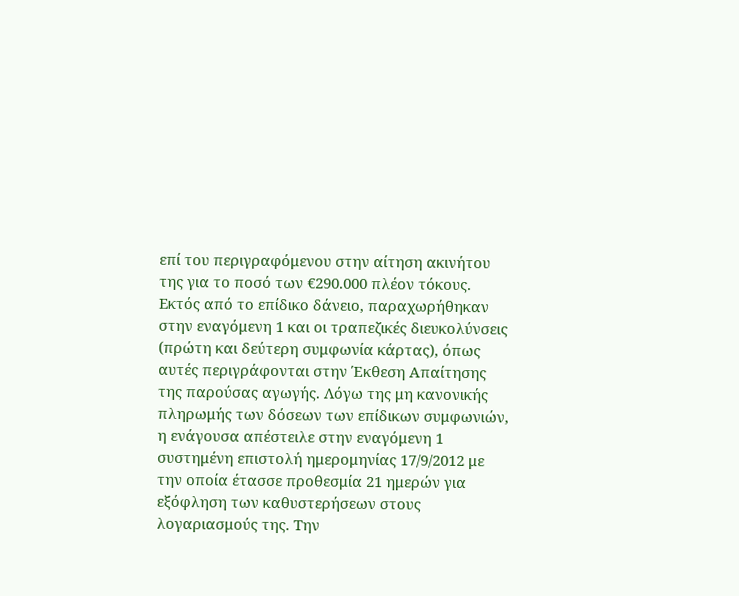επί του περιγραφόμενου στην αίτηση ακινήτου της για το ποσό των €290.000 πλέον τόκους. Εκτός από το επίδικο δάνειο, παραχωρήθηκαν στην εναγόμενη 1 και οι τραπεζικές διευκολύνσεις (πρώτη και δεύτερη συμφωνία κάρτας), όπως αυτές περιγράφονται στην Έκθεση Απαίτησης της παρούσας αγωγής. Λόγω της μη κανονικής πληρωμής των δόσεων των επίδικων συμφωνιών, η ενάγουσα απέστειλε στην εναγόμενη 1 συστημένη επιστολή ημερομηνίας 17/9/2012 με την οποία έτασσε προθεσμία 21 ημερών για εξόφληση των καθυστερήσεων στους λογαριασμούς της. Την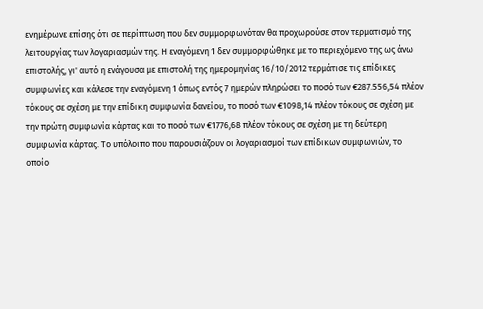ενημέρωνε επίσης ότι σε περίπτωση που δεν συμμορφωνόταν θα προχωρούσε στον τερματισμό της λειτουργίας των λογαριασμών της. Η εναγόμενη 1 δεν συμμορφώθηκε με το περιεχόμενο της ως άνω επιστολής, γι' αυτό η ενάγουσα με επιστολή της ημερομηνίας 16/10/2012 τερμάτισε τις επίδικες συμφωνίες και κάλεσε την εναγόμενη 1 όπως εντός 7 ημερών πληρώσει το ποσό των €287.556,54 πλέον τόκους σε σχέση με την επίδικη συμφωνία δανείου, το ποσό των €1098,14 πλέον τόκους σε σχέση με την πρώτη συμφωνία κάρτας και το ποσό των €1776,68 πλέον τόκους σε σχέση με τη δεύτερη συμφωνία κάρτας. Το υπόλοιπο που παρουσιάζουν οι λογαριασμοί των επίδικων συμφωνιών, το οποίο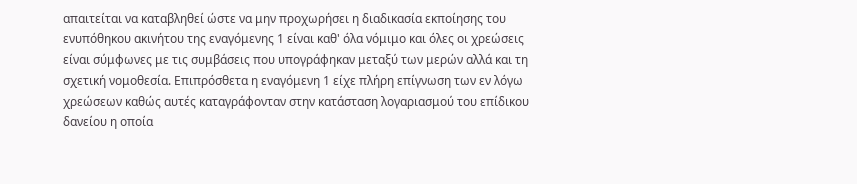απαιτείται να καταβληθεί ώστε να μην προχωρήσει η διαδικασία εκποίησης του ενυπόθηκου ακινήτου της εναγόμενης 1 είναι καθ' όλα νόμιμο και όλες οι χρεώσεις είναι σύμφωνες με τις συμβάσεις που υπογράφηκαν μεταξύ των μερών αλλά και τη σχετική νομοθεσία. Επιπρόσθετα η εναγόμενη 1 είχε πλήρη επίγνωση των εν λόγω χρεώσεων καθώς αυτές καταγράφονταν στην κατάσταση λογαριασμού του επίδικου δανείου η οποία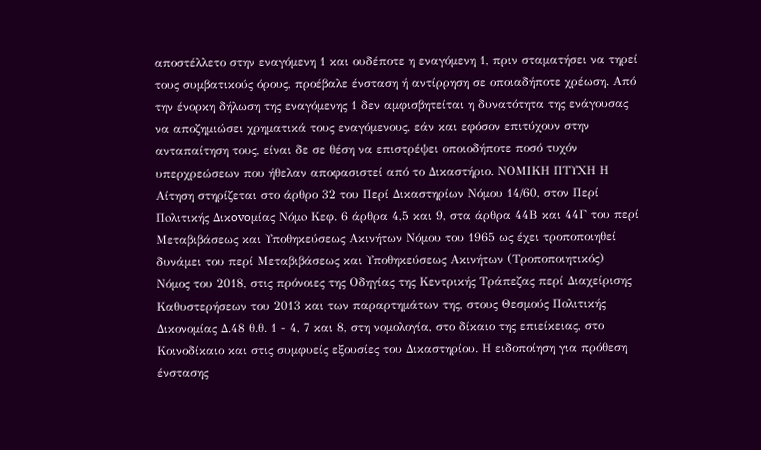αποστέλλετο στην εναγόμενη 1 και ουδέποτε η εναγόμενη 1, πριν σταματήσει να τηρεί τους συμβατικούς όρους, προέβαλε ένσταση ή αντίρρηση σε οποιαδήποτε χρέωση. Από την ένορκη δήλωση της εναγόμενης 1 δεν αμφισβητείται η δυνατότητα της ενάγουσας να αποζημιώσει χρηματικά τους εναγόμενους, εάν και εφόσον επιτύχουν στην ανταπαίτηση τους, είναι δε σε θέση να επιστρέψει οποιοδήποτε ποσό τυχόν υπερχρεώσεων που ήθελαν αποφασιστεί από το Δικαστήριο. ΝΟΜΙΚΗ ΠΤΥΧΗ Η Αίτηση στηρίζεται στο άρθρο 32 του Περί Δικαστηρίων Νόμου 14/60, στον Περί Πoλιτικής Δικovoμίας Νόμo Κεφ. 6 άρθρα 4,5 και 9, στα άρθρα 44Β και 44Γ του περί Μεταβιβάσεως και Υποθηκεύσεως Ακινήτων Νόμου του 1965 ως έχει τροποποιηθεί δυνάμει του περί Μεταβιβάσεως και Υποθηκεύσεως Ακινήτων (Τροποποιητικός) Νόμος του 2018, στις πρόνοιες της Οδηγίας της Κεντρικής Τράπεζας περί Διαχείρισης Καθυστερήσεων του 2013 και των παραρτημάτων της, στους Θεσμούς Πολιτικής Δικονομίας Δ.48 θ.θ. 1 - 4, 7 και 8, στη νομολογία, στο δίκαιο της επιείκειας, στο Κοινοδίκαιο και στις συμφυείς εξουσίες του Δικαστηρίου. Η ειδοποίηση για πρόθεση ένστασης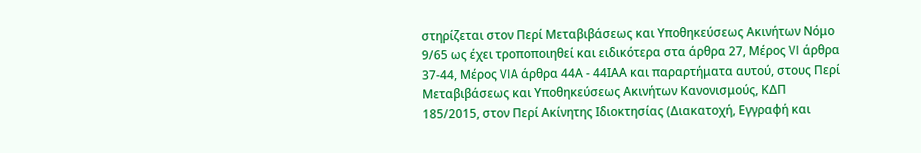στηρίζεται στον Περί Μεταβιβάσεως και Υποθηκεύσεως Ακινήτων Νόμο 9/65 ως έχει τροποποιηθεί και ειδικότερα στα άρθρα 27, Μέρος VI άρθρα 37-44, Μέρος VIA άρθρα 44Α - 44ΙΑΑ και παραρτήματα αυτού, στους Περί Μεταβιβάσεως και Υποθηκεύσεως Ακινήτων Κανονισμούς, ΚΔΠ 185/2015, στον Περί Ακίνητης Ιδιοκτησίας (Διακατοχή, Εγγραφή και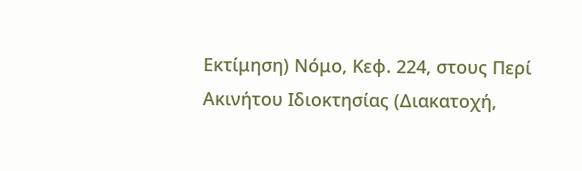Εκτίμηση) Νόμο, Κεφ. 224, στους Περί Ακινήτου Ιδιοκτησίας (Διακατοχή,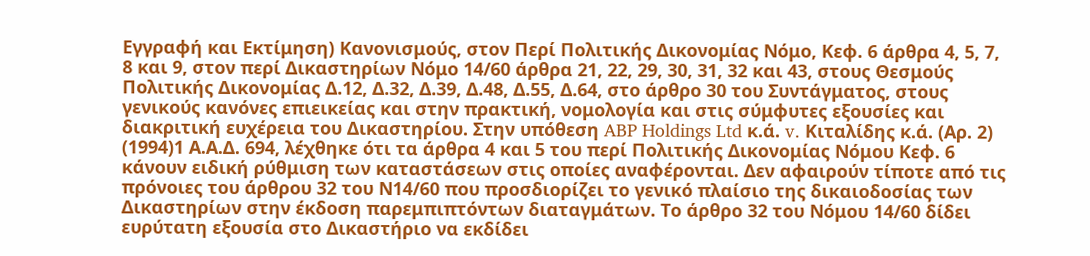Εγγραφή και Εκτίμηση) Κανονισμούς, στον Περί Πολιτικής Δικονομίας Νόμο, Κεφ. 6 άρθρα 4, 5, 7, 8 και 9, στον περί Δικαστηρίων Νόμο 14/60 άρθρα 21, 22, 29, 30, 31, 32 και 43, στους Θεσμούς Πολιτικής Δικονομίας Δ.12, Δ.32, Δ.39, Δ.48, Δ.55, Δ.64, στο άρθρο 30 του Συντάγματος, στους γενικούς κανόνες επιεικείας και στην πρακτική, νομολογία και στις σύμφυτες εξουσίες και διακριτική ευχέρεια του Δικαστηρίου. Στην υπόθεση ABP Holdings Ltd κ.ά. v. Κιταλίδης κ.ά. (Αρ. 2)
(1994)1 Α.Α.Δ. 694, λέχθηκε ότι τα άρθρα 4 και 5 του περί Πολιτικής Δικονομίας Νόμου Κεφ. 6 κάνουν ειδική ρύθμιση των καταστάσεων στις οποίες αναφέρονται. Δεν αφαιρούν τίποτε από τις πρόνοιες του άρθρου 32 του Ν14/60 που προσδιορίζει το γενικό πλαίσιο της δικαιοδοσίας των Δικαστηρίων στην έκδοση παρεμπιπτόντων διαταγμάτων. Το άρθρο 32 του Νόμου 14/60 δίδει ευρύτατη εξουσία στο Δικαστήριο να εκδίδει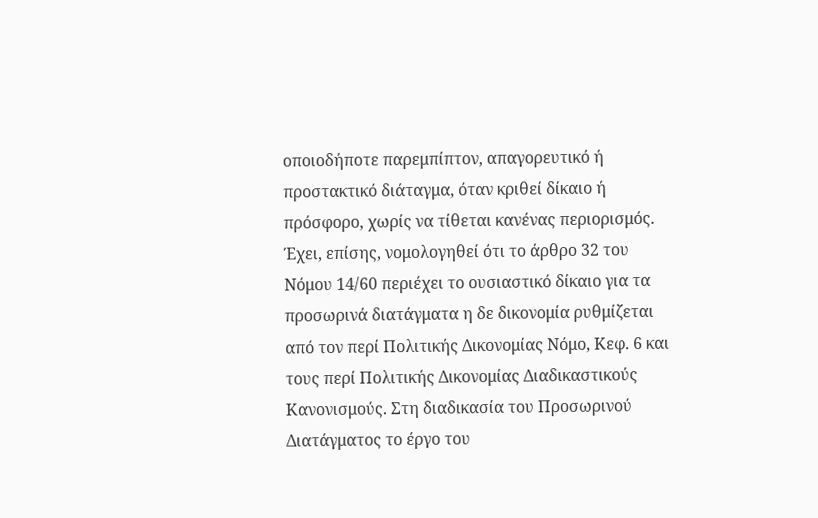οποιοδήποτε παρεμπίπτον, απαγορευτικό ή προστακτικό διάταγμα, όταν κριθεί δίκαιο ή πρόσφορο, χωρίς να τίθεται κανένας περιορισμός. Έχει, επίσης, νομολογηθεί ότι το άρθρο 32 του Νόμου 14/60 περιέχει το ουσιαστικό δίκαιο για τα προσωρινά διατάγματα η δε δικονομία ρυθμίζεται από τον περί Πολιτικής Δικονομίας Νόμο, Κεφ. 6 και τους περί Πολιτικής Δικονομίας Διαδικαστικούς Κανονισμούς. Στη διαδικασία του Προσωρινού Διατάγματος το έργο του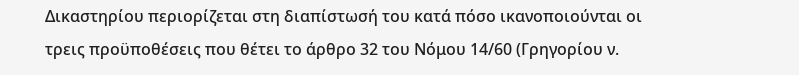Δικαστηρίου περιορίζεται στη διαπίστωσή του κατά πόσο ικανοποιούνται οι τρεις προϋποθέσεις που θέτει το άρθρο 32 του Νόμου 14/60 (Γρηγορίου ν.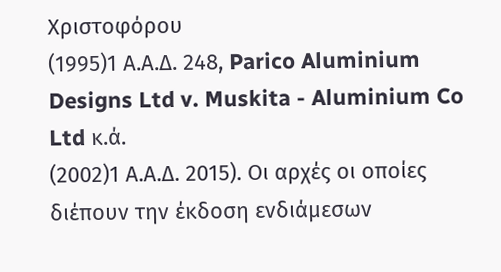Χριστοφόρου
(1995)1 Α.Α.Δ. 248, Parico Aluminium Designs Ltd v. Muskita - Aluminium Co Ltd κ.ά.
(2002)1 Α.Α.Δ. 2015). Οι αρχές οι οποίες διέπουν την έκδοση ενδιάμεσων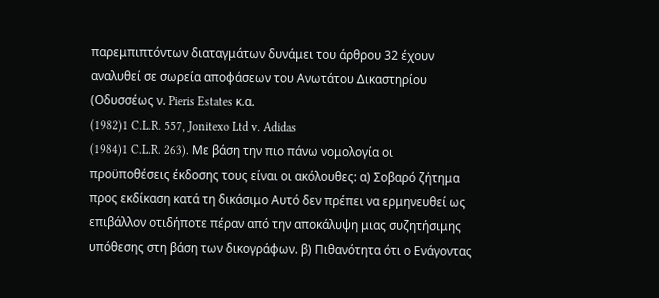παρεμπιπτόντων διαταγμάτων δυνάμει του άρθρου 32 έχουν αναλυθεί σε σωρεία αποφάσεων του Ανωτάτου Δικαστηρίου (Οδυσσέως ν. Pieris Estates κ.α.
(1982)1 C.L.R. 557, Jonitexo Ltd v. Adidas
(1984)1 C.L.R. 263). Με βάση την πιο πάνω νομολογία οι προϋποθέσεις έκδοσης τους είναι οι ακόλουθες: α) Σοβαρό ζήτημα προς εκδίκαση κατά τη δικάσιμο Αυτό δεν πρέπει να ερμηνευθεί ως επιβάλλον οτιδήποτε πέραν από την αποκάλυψη μιας συζητήσιμης υπόθεσης στη βάση των δικογράφων. β) Πιθανότητα ότι ο Ενάγοντας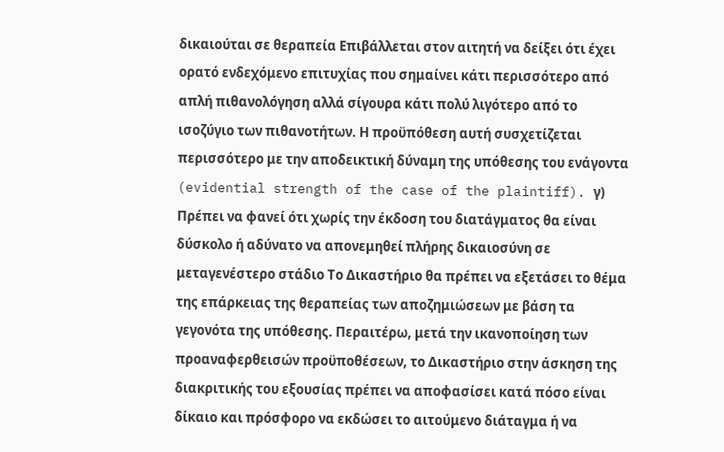δικαιούται σε θεραπεία Επιβάλλεται στον αιτητή να δείξει ότι έχει ορατό ενδεχόμενο επιτυχίας που σημαίνει κάτι περισσότερο από απλή πιθανολόγηση αλλά σίγουρα κάτι πολύ λιγότερο από το ισοζύγιο των πιθανοτήτων. Η προϋπόθεση αυτή συσχετίζεται περισσότερο με την αποδεικτική δύναμη της υπόθεσης του ενάγοντα (evidential strength of the case of the plaintiff). γ) Πρέπει να φανεί ότι χωρίς την έκδοση του διατάγματος θα είναι δύσκολο ή αδύνατο να απονεμηθεί πλήρης δικαιοσύνη σε μεταγενέστερο στάδιο Το Δικαστήριο θα πρέπει να εξετάσει το θέμα της επάρκειας της θεραπείας των αποζημιώσεων με βάση τα γεγονότα της υπόθεσης. Περαιτέρω, μετά την ικανοποίηση των προαναφερθεισών προϋποθέσεων, το Δικαστήριο στην άσκηση της διακριτικής του εξουσίας πρέπει να αποφασίσει κατά πόσο είναι δίκαιο και πρόσφορο να εκδώσει το αιτούμενο διάταγμα ή να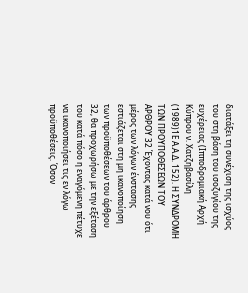διατάξει τη συνέχιση της ισχύος του στη βάση του ισοζυγίου της ευχέρειας (Ιπποδρομιακή Αρχή Κύπρου ν. Χατζηβασίλη
(1989)1Ε Α.Α.Δ. 152). Η ΣΥΝΔΡΟΜΗ ΤΩΝ ΠΡΟΥΠΟΘΕΣΕΩΝ ΤΟΥ ΑΡΘΡΟΥ 32 Έχοντας κατά νου ότι μέρος των λόγων ένστασης εστιάζεται στη μη ικανοποίηση των προϋποθέσεων του άρθρου 32, θα προχωρήσω με την εξέταση του κατά πόσο η εναγόμενη πέτυχε να ικανοποιήσει τις εν λόγω προϋποθέσεις. Όσον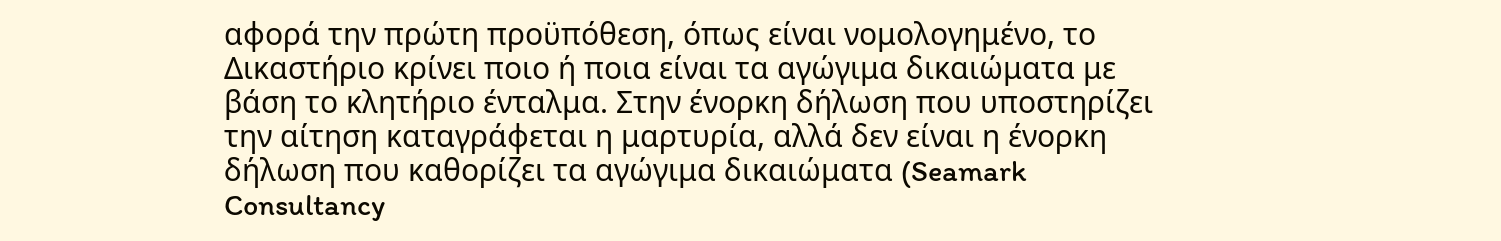αφορά την πρώτη προϋπόθεση, όπως είναι νομολογημένο, το Δικαστήριο κρίνει ποιο ή ποια είναι τα αγώγιμα δικαιώματα με βάση το κλητήριο ένταλμα. Στην ένορκη δήλωση που υποστηρίζει την αίτηση καταγράφεται η μαρτυρία, αλλά δεν είναι η ένορκη δήλωση που καθορίζει τα αγώγιμα δικαιώματα (Seamark Consultancy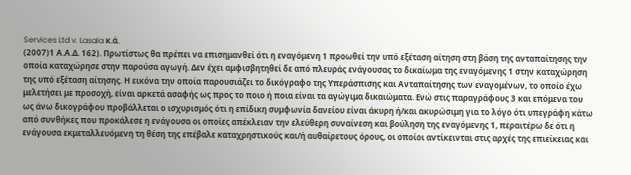Services Ltd v. Lasala κ.ά.
(2007)1 Α.Α.Δ. 162). Πρωτίστως θα πρέπει να επισημανθεί ότι η εναγόμενη 1 προωθεί την υπό εξέταση αίτηση στη βάση της ανταπαίτησης την οποία καταχώρησε στην παρούσα αγωγή. Δεν έχει αμφισβητηθεί δε από πλευράς ενάγουσας το δικαίωμα της εναγόμενης 1 στην καταχώρηση της υπό εξέταση αίτησης. Η εικόνα την οποία παρουσιάζει το δικόγραφο της Υπεράσπισης και Ανταπαίτησης των εναγομένων, το οποίο έχω μελετήσει με προσοχή, είναι αρκετά ασαφής ως προς το ποιο ή ποια είναι τα αγώγιμα δικαιώματα. Ενώ στις παραγράφους 3 και επόμενα του ως άνω δικογράφου προβάλλεται ο ισχυρισμός ότι η επίδικη συμφωνία δανείου είναι άκυρη ή/και ακυρώσιμη για το λόγο ότι υπεγράφη κάτω από συνθήκες που προκάλεσε η ενάγουσα οι οποίες απέκλειαν την ελεύθερη συναίνεση και βούληση της εναγόμενης 1, περαιτέρω δε ότι η ενάγουσα εκμεταλλευόμενη τη θέση της επέβαλε καταχρηστικούς και/ή αυθαίρετους όρους, οι οποίοι αντίκεινται στις αρχές της επιείκειας και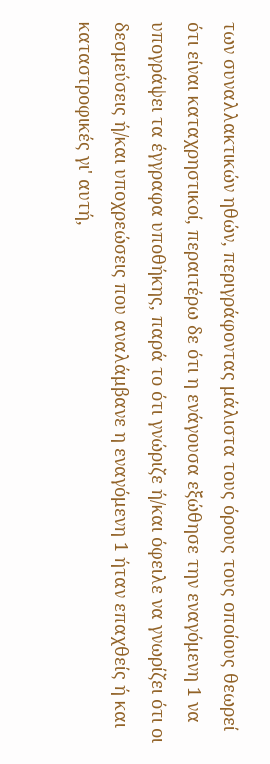των συναλλακτικών ηθών, περιγράφοντας μάλιστα τους όρους τους οποίους θεωρεί ότι είναι καταχρηστικοί, περαιτέρω δε ότι η ενάγουσα εξώθησε την εναγόμενη 1 να υπογράψει τα έγγραφα υποθήκης, παρά το ότι γνώριζε ή/και όφειλε να γνωρίζει ότι οι δεσμεύσεις ή/και υποχρεώσεις που αναλάμβανε η εναγόμενη 1 ήταν επαχθείς ή και καταστροφικές γι' αυτή,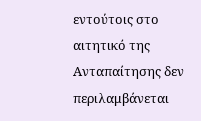εντούτοις στο αιτητικό της Ανταπαίτησης δεν περιλαμβάνεται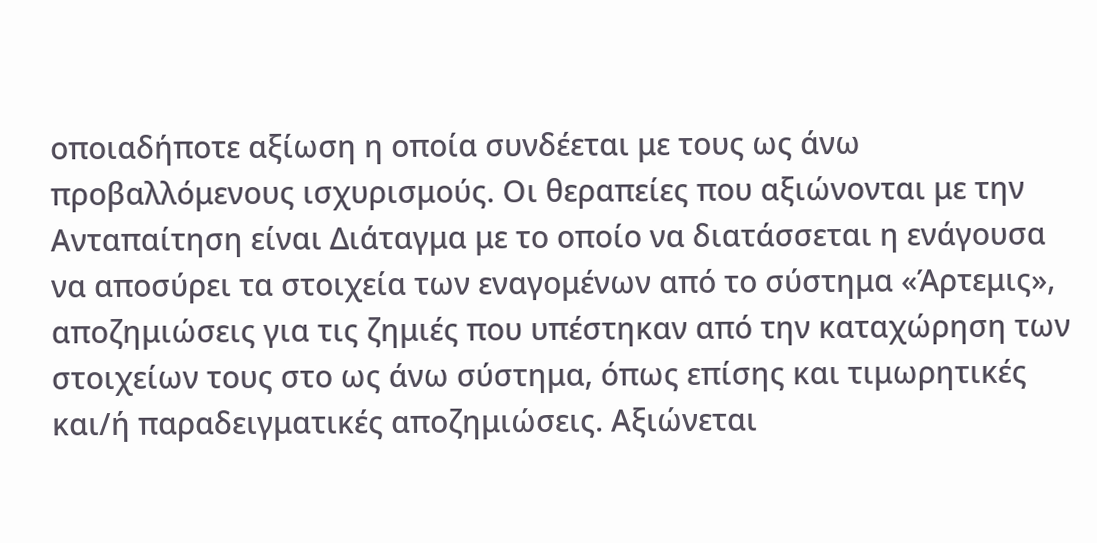οποιαδήποτε αξίωση η οποία συνδέεται με τους ως άνω προβαλλόμενους ισχυρισμούς. Οι θεραπείες που αξιώνονται με την Ανταπαίτηση είναι Διάταγμα με το οποίο να διατάσσεται η ενάγουσα να αποσύρει τα στοιχεία των εναγομένων από το σύστημα «Άρτεμις», αποζημιώσεις για τις ζημιές που υπέστηκαν από την καταχώρηση των στοιχείων τους στο ως άνω σύστημα, όπως επίσης και τιμωρητικές και/ή παραδειγματικές αποζημιώσεις. Αξιώνεται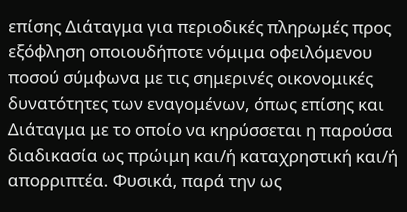επίσης Διάταγμα για περιοδικές πληρωμές προς εξόφληση οποιουδήποτε νόμιμα οφειλόμενου ποσού σύμφωνα με τις σημερινές οικονομικές δυνατότητες των εναγομένων, όπως επίσης και Διάταγμα με το οποίο να κηρύσσεται η παρούσα διαδικασία ως πρώιμη και/ή καταχρηστική και/ή απορριπτέα. Φυσικά, παρά την ως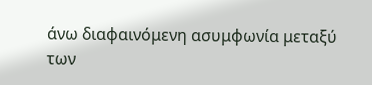άνω διαφαινόμενη ασυμφωνία μεταξύ των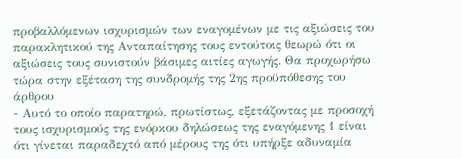προβαλλόμενων ισχυρισμών των εναγομένων με τις αξιώσεις του παρακλητικού της Ανταπαίτησης τους εντούτοις θεωρώ ότι οι αξιώσεις τους συνιστούν βάσιμες αιτίες αγωγής. Θα προχωρήσω τώρα στην εξέταση της συνδρομής της 2ης προϋπόθεσης του άρθρου
- Αυτό το οποίο παρατηρώ, πρωτίστως, εξετάζοντας με προσοχή τους ισχυρισμούς της ενόρκου δηλώσεως της εναγόμενης 1 είναι ότι γίνεται παραδεχτό από μέρους της ότι υπήρξε αδυναμία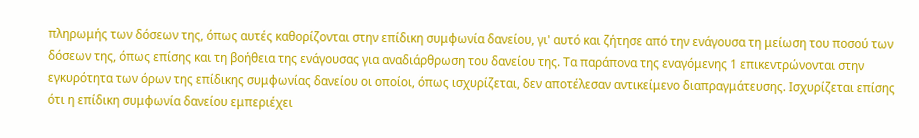πληρωμής των δόσεων της, όπως αυτές καθορίζονται στην επίδικη συμφωνία δανείου, γι' αυτό και ζήτησε από την ενάγουσα τη μείωση του ποσού των δόσεων της, όπως επίσης και τη βοήθεια της ενάγουσας για αναδιάρθρωση του δανείου της. Τα παράπονα της εναγόμενης 1 επικεντρώνονται στην εγκυρότητα των όρων της επίδικης συμφωνίας δανείου οι οποίοι, όπως ισχυρίζεται, δεν αποτέλεσαν αντικείμενο διαπραγμάτευσης. Ισχυρίζεται επίσης ότι η επίδικη συμφωνία δανείου εμπεριέχει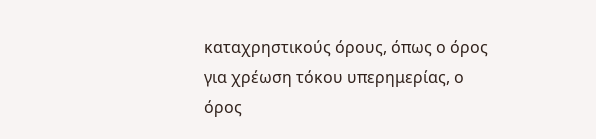καταχρηστικούς όρους, όπως ο όρος για χρέωση τόκου υπερημερίας, ο όρος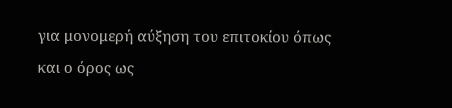για μονομερή αύξηση του επιτοκίου όπως και ο όρος ως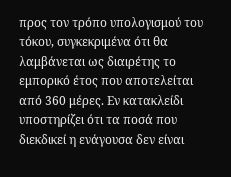προς τον τρόπο υπολογισμού του τόκου, συγκεκριμένα ότι θα λαμβάνεται ως διαιρέτης το εμπορικό έτος που αποτελείται από 360 μέρες. Εν κατακλείδι υποστηρίζει ότι τα ποσά που διεκδικεί η ενάγουσα δεν είναι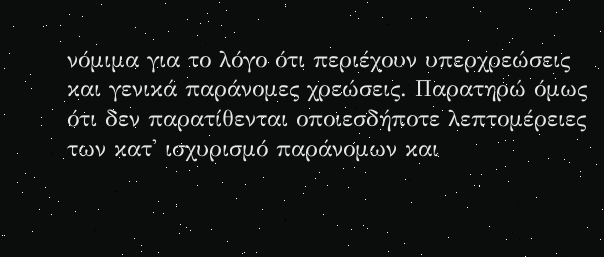νόμιμα για το λόγο ότι περιέχουν υπερχρεώσεις και γενικά παράνομες χρεώσεις. Παρατηρώ όμως ότι δεν παρατίθενται οποιεσδήποτε λεπτομέρειες των κατ' ισχυρισμό παράνομων και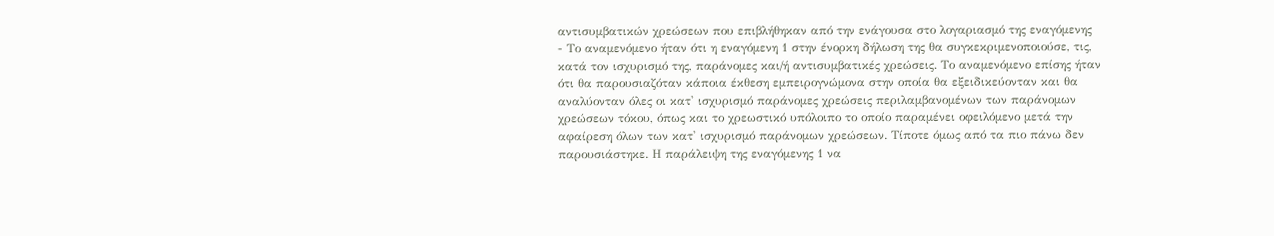αντισυμβατικών χρεώσεων που επιβλήθηκαν από την ενάγουσα στο λογαριασμό της εναγόμενης
- Το αναμενόμενο ήταν ότι η εναγόμενη 1 στην ένορκη δήλωση της θα συγκεκριμενοποιούσε, τις, κατά τον ισχυρισμό της, παράνομες και/ή αντισυμβατικές χρεώσεις. Το αναμενόμενο επίσης ήταν ότι θα παρουσιαζόταν κάποια έκθεση εμπειρογνώμονα στην οποία θα εξειδικεύονταν και θα αναλύονταν όλες οι κατ' ισχυρισμό παράνομες χρεώσεις περιλαμβανομένων των παράνομων χρεώσεων τόκου, όπως και το χρεωστικό υπόλοιπο το οποίο παραμένει οφειλόμενο μετά την αφαίρεση όλων των κατ' ισχυρισμό παράνομων χρεώσεων. Τίποτε όμως από τα πιο πάνω δεν παρουσιάστηκε. Η παράλειψη της εναγόμενης 1 να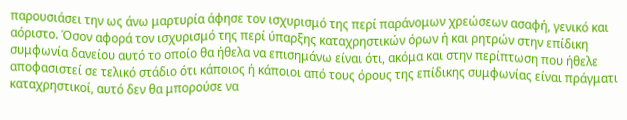παρουσιάσει την ως άνω μαρτυρία άφησε τον ισχυρισμό της περί παράνομων χρεώσεων ασαφή, γενικό και αόριστο. Όσον αφορά τον ισχυρισμό της περί ύπαρξης καταχρηστικών όρων ή και ρητρών στην επίδικη συμφωνία δανείου αυτό το οποίο θα ήθελα να επισημάνω είναι ότι, ακόμα και στην περίπτωση που ήθελε αποφασιστεί σε τελικό στάδιο ότι κάποιος ή κάποιοι από τους όρους της επίδικης συμφωνίας είναι πράγματι καταχρηστικοί, αυτό δεν θα μπορούσε να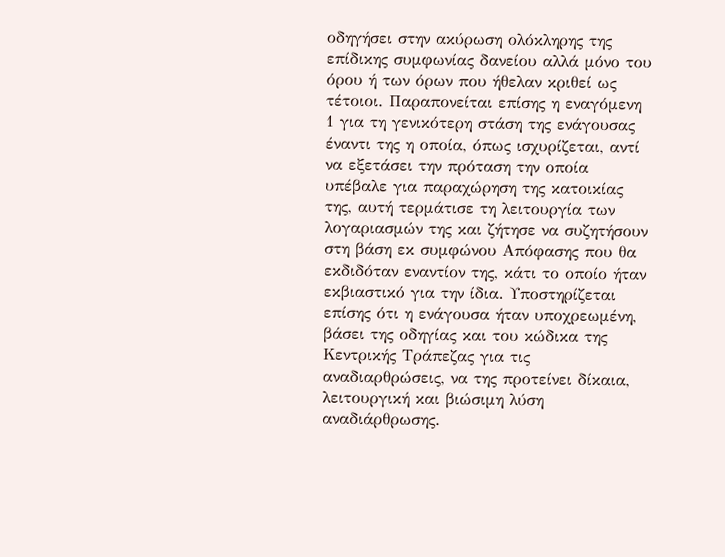οδηγήσει στην ακύρωση ολόκληρης της επίδικης συμφωνίας δανείου αλλά μόνο του όρου ή των όρων που ήθελαν κριθεί ως τέτοιοι. Παραπονείται επίσης η εναγόμενη 1 για τη γενικότερη στάση της ενάγουσας έναντι της η οποία, όπως ισχυρίζεται, αντί να εξετάσει την πρόταση την οποία υπέβαλε για παραχώρηση της κατοικίας της, αυτή τερμάτισε τη λειτουργία των λογαριασμών της και ζήτησε να συζητήσουν στη βάση εκ συμφώνου Απόφασης που θα εκδιδόταν εναντίον της, κάτι το οποίο ήταν εκβιαστικό για την ίδια. Υποστηρίζεται επίσης ότι η ενάγουσα ήταν υποχρεωμένη, βάσει της οδηγίας και του κώδικα της Κεντρικής Τράπεζας για τις αναδιαρθρώσεις, να της προτείνει δίκαια, λειτουργική και βιώσιμη λύση αναδιάρθρωσης.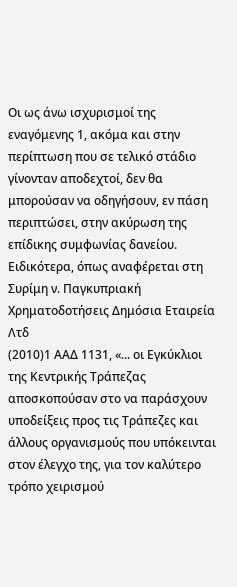Οι ως άνω ισχυρισμοί της εναγόμενης 1, ακόμα και στην περίπτωση που σε τελικό στάδιο γίνονταν αποδεχτοί, δεν θα μπορούσαν να οδηγήσουν, εν πάση περιπτώσει, στην ακύρωση της επίδικης συμφωνίας δανείου. Ειδικότερα, όπως αναφέρεται στη Συρίμη ν. Παγκυπριακή Χρηματοδοτήσεις Δημόσια Εταιρεία Λτδ
(2010)1 ΑΑΔ 1131, «... οι Εγκύκλιοι της Κεντρικής Τράπεζας αποσκοπούσαν στο να παράσχουν υποδείξεις προς τις Τράπεζες και άλλους οργανισμούς που υπόκεινται στον έλεγχο της, για τον καλύτερο τρόπο χειρισμού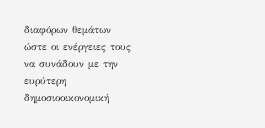διαφόρων θεμάτων ώστε οι ενέργειες τους να συνάδουν με την ευρύτερη δημοσιοοικονομική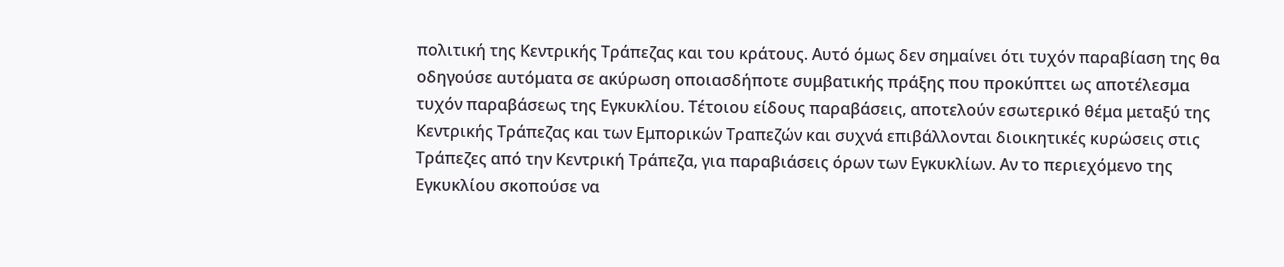πολιτική της Κεντρικής Τράπεζας και του κράτους. Αυτό όμως δεν σημαίνει ότι τυχόν παραβίαση της θα οδηγούσε αυτόματα σε ακύρωση οποιασδήποτε συμβατικής πράξης που προκύπτει ως αποτέλεσμα τυχόν παραβάσεως της Εγκυκλίου. Τέτοιου είδους παραβάσεις, αποτελούν εσωτερικό θέμα μεταξύ της Κεντρικής Τράπεζας και των Εμπορικών Τραπεζών και συχνά επιβάλλονται διοικητικές κυρώσεις στις Τράπεζες από την Κεντρική Τράπεζα, για παραβιάσεις όρων των Εγκυκλίων. Αν το περιεχόμενο της Εγκυκλίου σκοπούσε να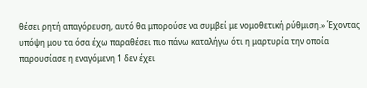θέσει ρητή απαγόρευση, αυτό θα μπορούσε να συμβεί με νομοθετική ρύθμιση.» Έχοντας υπόψη μου τα όσα έχω παραθέσει πιο πάνω καταλήγω ότι η μαρτυρία την οποία παρουσίασε η εναγόμενη 1 δεν έχει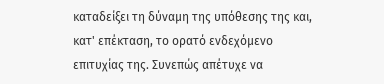καταδείξει τη δύναμη της υπόθεσης της και, κατ' επέκταση, το ορατό ενδεχόμενο επιτυχίας της. Συνεπώς απέτυχε να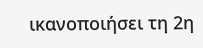ικανοποιήσει τη 2η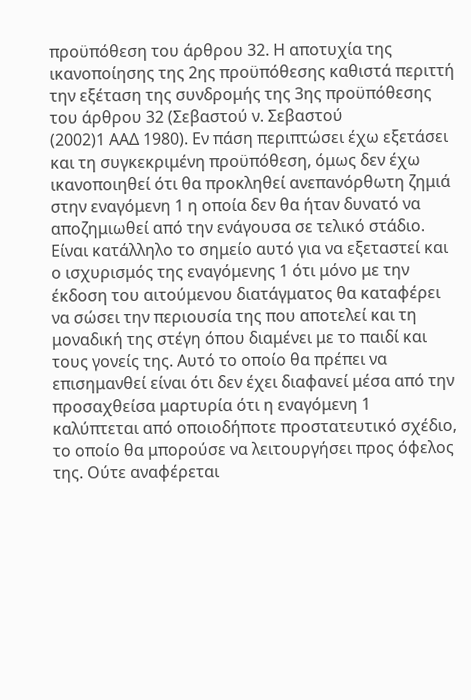προϋπόθεση του άρθρου 32. Η αποτυχία της ικανοποίησης της 2ης προϋπόθεσης καθιστά περιττή την εξέταση της συνδρομής της 3ης προϋπόθεσης του άρθρου 32 (Σεβαστού ν. Σεβαστού
(2002)1 ΑΑΔ 1980). Εν πάση περιπτώσει έχω εξετάσει και τη συγκεκριμένη προϋπόθεση, όμως δεν έχω ικανοποιηθεί ότι θα προκληθεί ανεπανόρθωτη ζημιά στην εναγόμενη 1 η οποία δεν θα ήταν δυνατό να αποζημιωθεί από την ενάγουσα σε τελικό στάδιο. Είναι κατάλληλο το σημείο αυτό για να εξεταστεί και ο ισχυρισμός της εναγόμενης 1 ότι μόνο με την έκδοση του αιτούμενου διατάγματος θα καταφέρει να σώσει την περιουσία της που αποτελεί και τη μοναδική της στέγη όπου διαμένει με το παιδί και τους γονείς της. Αυτό το οποίο θα πρέπει να επισημανθεί είναι ότι δεν έχει διαφανεί μέσα από την προσαχθείσα μαρτυρία ότι η εναγόμενη 1 καλύπτεται από οποιοδήποτε προστατευτικό σχέδιο, το οποίο θα μπορούσε να λειτουργήσει προς όφελος της. Ούτε αναφέρεται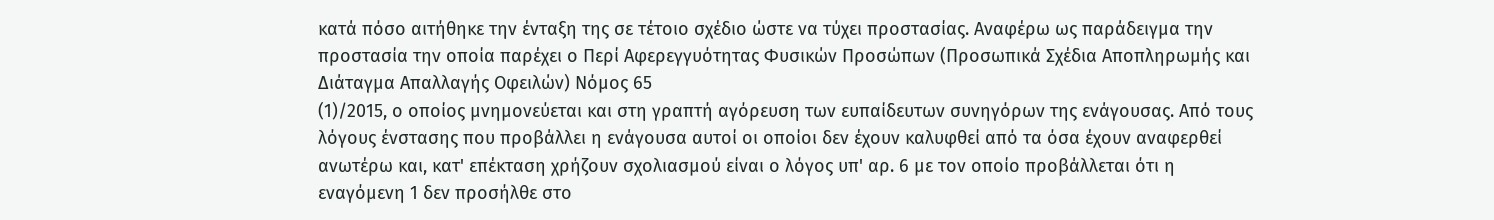κατά πόσο αιτήθηκε την ένταξη της σε τέτοιο σχέδιο ώστε να τύχει προστασίας. Αναφέρω ως παράδειγμα την προστασία την οποία παρέχει ο Περί Αφερεγγυότητας Φυσικών Προσώπων (Προσωπικά Σχέδια Αποπληρωμής και Διάταγμα Απαλλαγής Οφειλών) Νόμος 65
(1)/2015, ο οποίος μνημονεύεται και στη γραπτή αγόρευση των ευπαίδευτων συνηγόρων της ενάγουσας. Από τους λόγους ένστασης που προβάλλει η ενάγουσα αυτοί οι οποίοι δεν έχουν καλυφθεί από τα όσα έχουν αναφερθεί ανωτέρω και, κατ' επέκταση χρήζουν σχολιασμού είναι ο λόγος υπ' αρ. 6 με τον οποίο προβάλλεται ότι η εναγόμενη 1 δεν προσήλθε στο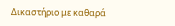Δικαστήριο με καθαρά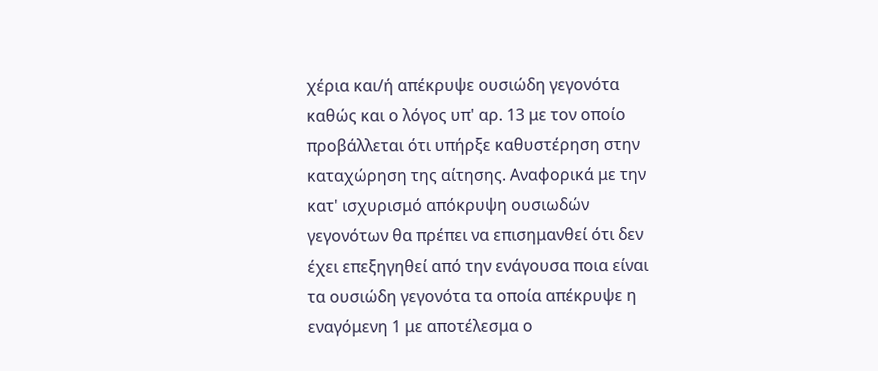χέρια και/ή απέκρυψε ουσιώδη γεγονότα καθώς και ο λόγος υπ' αρ. 13 με τον οποίο προβάλλεται ότι υπήρξε καθυστέρηση στην καταχώρηση της αίτησης. Αναφορικά με την κατ' ισχυρισμό απόκρυψη ουσιωδών γεγονότων θα πρέπει να επισημανθεί ότι δεν έχει επεξηγηθεί από την ενάγουσα ποια είναι τα ουσιώδη γεγονότα τα οποία απέκρυψε η εναγόμενη 1 με αποτέλεσμα ο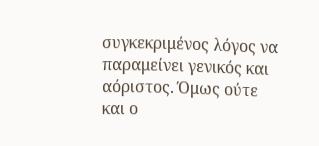συγκεκριμένος λόγος να παραμείνει γενικός και αόριστος. Όμως ούτε και ο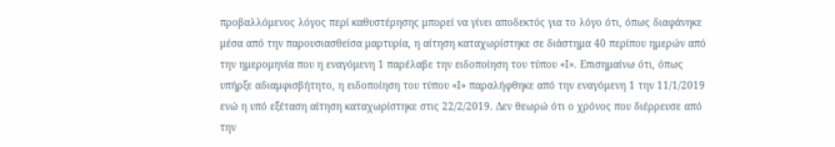προβαλλόμενος λόγος περί καθυστέρησης μπορεί να γίνει αποδεκτός για το λόγο ότι, όπως διαφάνηκε μέσα από την παρουσιασθείσα μαρτυρία, η αίτηση καταχωρίστηκε σε διάστημα 40 περίπου ημερών από την ημερομηνία που η εναγόμενη 1 παρέλαβε την ειδοποίηση του τύπου «Ι». Επισημαίνω ότι, όπως υπήρξε αδιαμφισβήτητο, η ειδοποίηση του τύπου «Ι» παραλήφθηκε από την εναγόμενη 1 την 11/1/2019 ενώ η υπό εξέταση αίτηση καταχωρίστηκε στις 22/2/2019. Δεν θεωρώ ότι ο χρόνος που διέρρευσε από την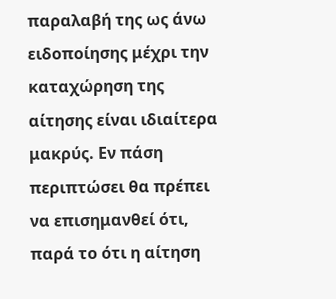παραλαβή της ως άνω ειδοποίησης μέχρι την καταχώρηση της αίτησης είναι ιδιαίτερα μακρύς. Εν πάση περιπτώσει θα πρέπει να επισημανθεί ότι, παρά το ότι η αίτηση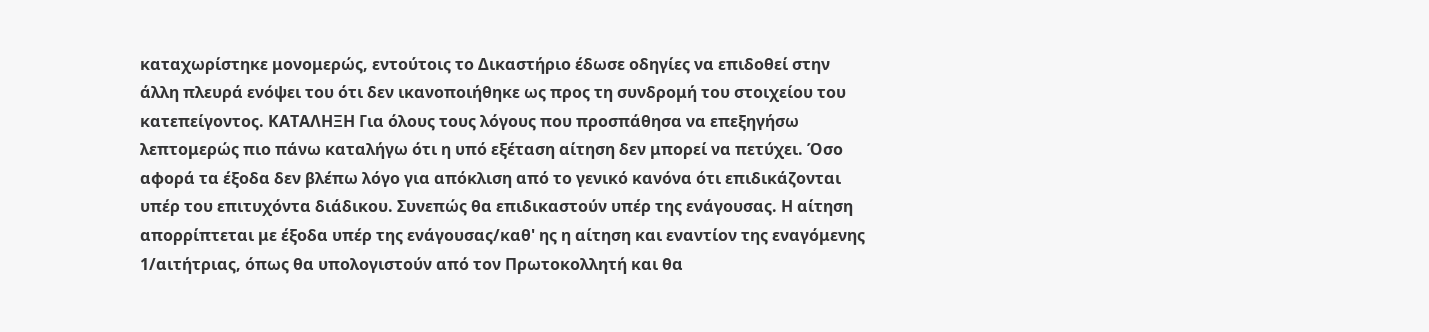καταχωρίστηκε μονομερώς, εντούτοις το Δικαστήριο έδωσε οδηγίες να επιδοθεί στην άλλη πλευρά ενόψει του ότι δεν ικανοποιήθηκε ως προς τη συνδρομή του στοιχείου του κατεπείγοντος. ΚΑΤΑΛΗΞΗ Για όλους τους λόγους που προσπάθησα να επεξηγήσω λεπτομερώς πιο πάνω καταλήγω ότι η υπό εξέταση αίτηση δεν μπορεί να πετύχει. Όσο αφορά τα έξοδα δεν βλέπω λόγο για απόκλιση από το γενικό κανόνα ότι επιδικάζονται υπέρ του επιτυχόντα διάδικου. Συνεπώς θα επιδικαστούν υπέρ της ενάγουσας. Η αίτηση απορρίπτεται με έξοδα υπέρ της ενάγουσας/καθ' ης η αίτηση και εναντίον της εναγόμενης 1/αιτήτριας, όπως θα υπολογιστούν από τον Πρωτοκολλητή και θα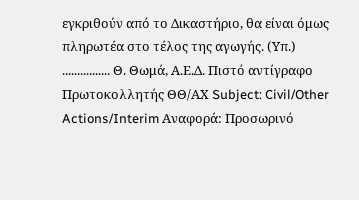εγκριθούν από το Δικαστήριο, θα είναι όμως πληρωτέα στο τέλος της αγωγής. (Υπ.) ................ Θ. Θωμά, Α.Ε.Δ. Πιστό αντίγραφο Πρωτοκολλητής ΘΘ/ΑΧ Subject: Civil/Other Actions/Interim Αναφορά: Προσωρινό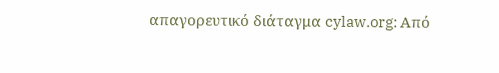απαγορευτικό διάταγμα cylaw.org: Από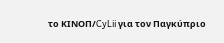το ΚΙΝOΠ/CyLii για τον Παγκύπριο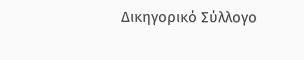Δικηγορικό Σύλλογο